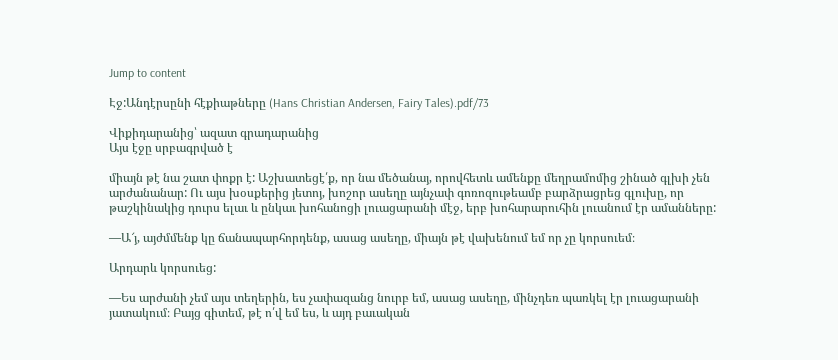Jump to content

Էջ:Անդէրսընի հէքիաթները (Hans Christian Andersen, Fairy Tales).pdf/73

Վիքիդարանից՝ ազատ գրադարանից
Այս էջը սրբագրված է

միայն թէ նա շատ փոքր է: Աշխատեցէ՛ք, որ նա մեծանայ, որովհետև ամենքը մեղրամոմից շինած գլխի չեն արժանանար: Ու այս խօսքերից յետոյ, խոշոր ասեղը այնչափ գոռոզութեամբ բարձրացրեց գլուխը, որ թաշկինակից դուրս ելաւ և ընկաւ խոհանոցի լուացարանի մէջ, երբ խոհարարուհին լուանում էր ամանները:

—Ա՜յ, այժմմենք կը ճանապարհորդենք, ասաց ասեղը, միայն թէ վախենում եմ որ չը կորսուեմ։

Արդարև կորսուեց:

—Ես արժանի չեմ այս տեղերին, ես չափազանց նուրբ եմ, ասաց ասեղը, մինչդեռ պառկել էր լուացարանի յատակում։ Բայց գիտեմ, թէ ո՛վ եմ ես, և այդ բաւական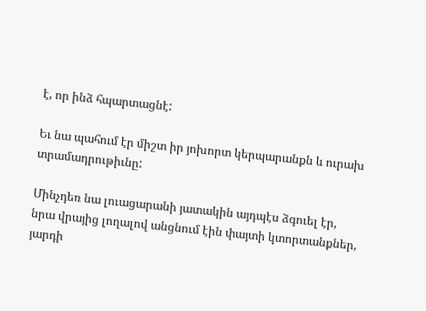է, որ ինձ հպարտացնէ:

Եւ նա պահում էր միշտ իր յոխորտ կերպարանքն և ուրախ տրամադրութիւնը:

Մինչդեռ նա լուացարանի յատակին այդպէս ձգուել էր, նրա վրայից լողալով անցնում էին փայտի կտորտանքներ, յարդի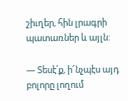շիւղեր, հին լրագրի պատառներ և այլն:

— Տեսէ՛ք, ի՜նչպէս այդ բոլորը լողում